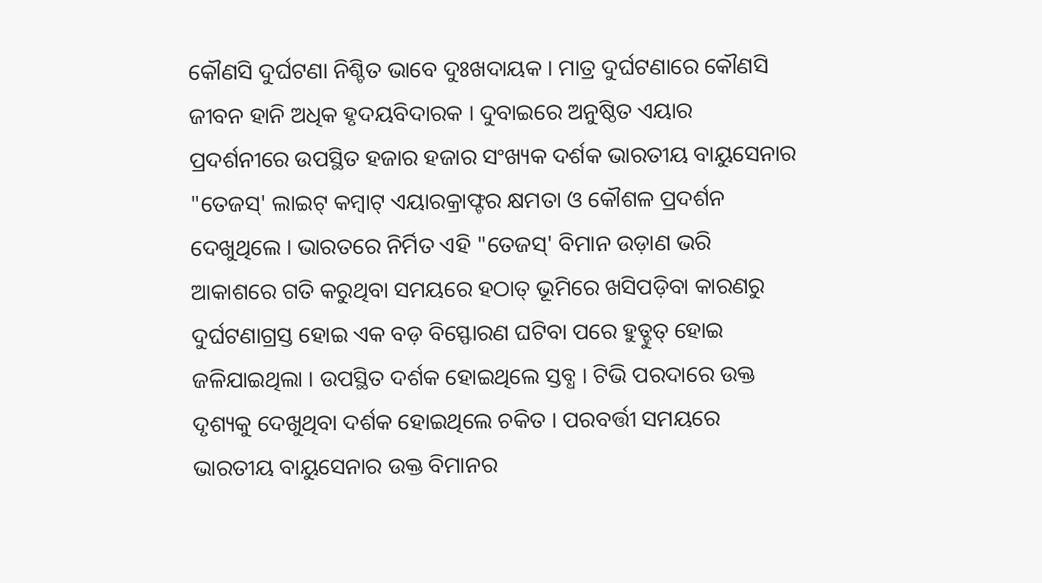କୌଣସି ଦୁର୍ଘଟଣା ନିଶ୍ଚିତ ଭାବେ ଦୁଃଖଦାୟକ । ମାତ୍ର ଦୁର୍ଘଟଣାରେ କୌଣସି ଜୀବନ ହାନି ଅଧିକ ହୃଦୟବିଦାରକ । ଦୁବାଇରେ ଅନୁଷ୍ଠିତ ଏୟାର ପ୍ରଦର୍ଶନୀରେ ଉପସ୍ଥିତ ହଜାର ହଜାର ସଂଖ୍ୟକ ଦର୍ଶକ ଭାରତୀୟ ବାୟୁସେନାର "ତେଜସ୍' ଲାଇଟ୍ କମ୍ବାଟ୍ ଏୟାରକ୍ରାଫ୍ଟର କ୍ଷମତା ଓ କୌଶଳ ପ୍ରଦର୍ଶନ ଦେଖୁଥିଲେ । ଭାରତରେ ନିର୍ମିତ ଏହି "ତେଜସ୍' ବିମାନ ଉଡ଼ାଣ ଭରି ଆକାଶରେ ଗତି କରୁଥିବା ସମୟରେ ହଠାତ୍ ଭୂମିରେ ଖସିପଡ଼ିବା କାରଣରୁ ଦୁର୍ଘଟଣାଗ୍ରସ୍ତ ହୋଇ ଏକ ବଡ଼ ବିସ୍ଫୋରଣ ଘଟିବା ପରେ ହୁତ୍ହୁତ୍ ହୋଇ ଜଳିଯାଇଥିଲା । ଉପସ୍ଥିତ ଦର୍ଶକ ହୋଇଥିଲେ ସ୍ତବ୍ଧ । ଟିଭି ପରଦାରେ ଉକ୍ତ ଦୃଶ୍ୟକୁ ଦେଖୁଥିବା ଦର୍ଶକ ହୋଇଥିଲେ ଚକିତ । ପରବର୍ତ୍ତୀ ସମୟରେ ଭାରତୀୟ ବାୟୁସେନାର ଉକ୍ତ ବିମାନର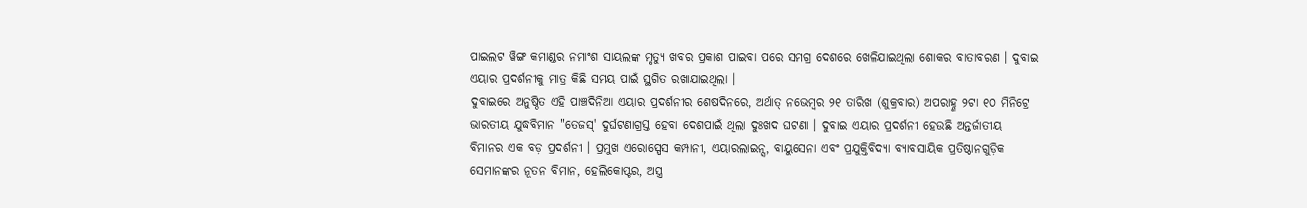ପାଇଲଟ ୱିଙ୍ଗ କମାଣ୍ଡର ନମାଂଶ ସାୟଲଙ୍କ ମୃତ୍ୟୁ ଖବର ପ୍ରକାଶ ପାଇବା ପରେ ସମଗ୍ର ଦେଶରେ ଖେଳିଯାଇଥିଲା ଶୋକର ବାତାବରଣ । ଦୁବାଇ ଏୟାର ପ୍ରଦର୍ଶନୀକୁ ମାତ୍ର କିଛି ସମୟ ପାଇଁ ସ୍ଥଗିତ ରଖାଯାଇଥିଲା ।
ଦୁବାଇରେ ଅନୁଷ୍ଠିତ ଏହି ପାଞ୍ଚଦିନିଆ ଏୟାର ପ୍ରଦର୍ଶନୀର ଶେଷଦିନରେ, ଅର୍ଥାତ୍ ନଭେମ୍ବର ୨୧ ତାରିଖ (ଶୁକ୍ରବାର) ଅପରାହ୍ଣ ୨ଟା ୧୦ ମିନିଟ୍ରେ ଭାରତୀୟ ଯୁଦ୍ଧବିମାନ "ତେଜସ୍' ଦୁର୍ଘଟଣାଗ୍ରସ୍ତ ହେବା ଦେଶପାଇଁ ଥିଲା ଦୁଃଖଦ ଘଟଣା । ଦୁବାଇ ଏୟାର ପ୍ରଦର୍ଶନୀ ହେଉଛି ଅନ୍ତର୍ଜାତୀୟ ବିମାନର ଏକ ବଡ଼ ପ୍ରଦର୍ଶନୀ । ପ୍ରମୁଖ ଏରୋସ୍ପେସ କମ୍ପାନୀ, ଏୟାରଲାଇନ୍ସ, ବାୟୁସେନା ଏବଂ ପ୍ରଯୁକ୍ତିବିଦ୍ୟା ବ୍ୟାବସାୟିକ ପ୍ରତିଷ୍ଠାନଗୁଡ଼ିକ ସେମାନଙ୍କର ନୂତନ ବିମାନ, ହେଲିକୋପ୍ଟର, ଅସ୍ତ୍ର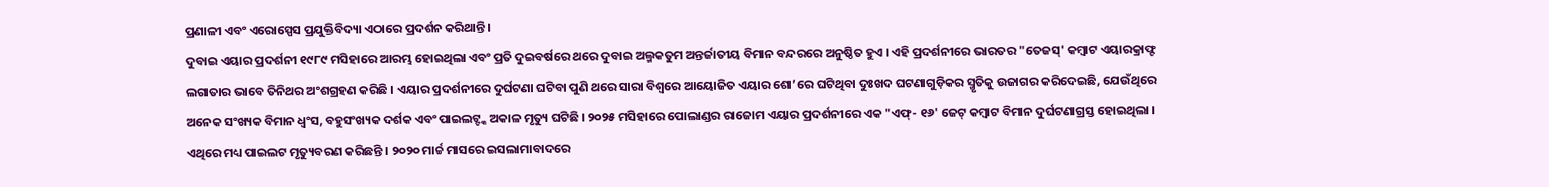ପ୍ରଣାଳୀ ଏବଂ ଏରୋସ୍ପେସ ପ୍ରଯୁକ୍ତିବିଦ୍ୟା ଏଠାରେ ପ୍ରଦର୍ଶନ କରିଥାନ୍ତି ।
ଦୁବାଇ ଏୟାର ପ୍ରଦର୍ଶନୀ ୧୯୮୯ ମସିହାରେ ଆରମ୍ଭ ହୋଇଥିଲା ଏବଂ ପ୍ରତି ଦୁଇବର୍ଷରେ ଥରେ ଦୁବାଇ ଅଲ୍ମକତୁମ ଅନ୍ତର୍ଜାତୀୟ ବିମାନ ବନ୍ଦରରେ ଅନୁଷ୍ଠିତ ହୁଏ । ଏହି ପ୍ରଦର୍ଶନୀରେ ଭାରତର "ତେଜସ୍' କମ୍ବାଟ ଏୟାରକ୍ରାଫ୍ଟ ଲଗାତାର ଭାବେ ତିନିଥର ଅଂଶଗ୍ରହଣ କରିଛି । ଏୟାର ପ୍ରଦର୍ଶନୀରେ ଦୁର୍ଘଟଣା ଘଟିବା ପୁଣି ଥରେ ସାରା ବିଶ୍ୱରେ ଆୟୋଜିତ ଏୟାର ଶୋ’ରେ ଘଟିଥିବା ଦୁଃଖଦ ଘଟଣାଗୁଡ଼ିକର ସ୍ମୃତିକୁ ଉଜାଗର କରିଦେଇଛି, ଯେଉଁଥିରେ ଅନେକ ସଂଖ୍ୟକ ବିମାନ ଧ୍ୱଂସ, ବହୁସଂଖ୍ୟକ ଦର୍ଶକ ଏବଂ ପାଇଲଟ୍ଙ୍କ ଅକାଳ ମୃତ୍ୟୁ ଘଟିଛି । ୨୦୨୫ ମସିହାରେ ପୋଲାଣ୍ଡର ରାଜୋମ ଏୟାର ପ୍ରଦର୍ଶନୀରେ ଏକ "ଏଫ୍- ୧୬' ଜେଟ୍ କମ୍ବାଟ ବିମାନ ଦୁର୍ଘଟଣାଗ୍ରସ୍ତ ହୋଇଥିଲା । ଏଥିରେ ମଧ୍ୟ ପାଇଲଟ ମୃତ୍ୟୁବରଣ କରିଛନ୍ତି । ୨୦୨୦ ମାର୍ଚ୍ଚ ମାସରେ ଇସଲାମାବାଦରେ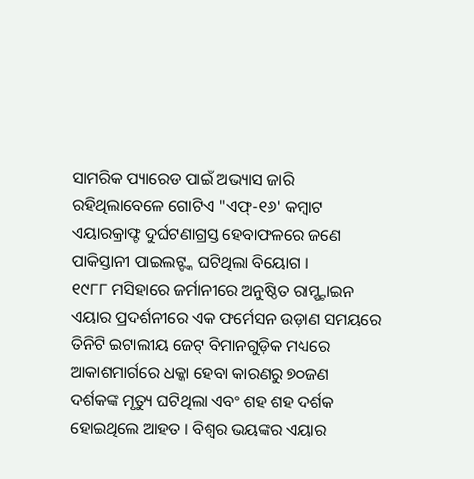ସାମରିକ ପ୍ୟାରେଡ ପାଇଁ ଅଭ୍ୟାସ ଜାରି ରହିଥିଲାବେଳେ ଗୋଟିଏ "ଏଫ୍-୧୬' କମ୍ବାଟ ଏୟାରକ୍ରାଫ୍ଟ ଦୁର୍ଘଟଣାଗ୍ରସ୍ତ ହେବାଫଳରେ ଜଣେ ପାକିସ୍ତାନୀ ପାଇଲଟ୍ଙ୍କ ଘଟିଥିଲା ବିୟୋଗ ।
୧୯୮୮ ମସିହାରେ ଜର୍ମାନୀରେ ଅନୁଷ୍ଠିତ ରାମ୍ଷ୍ଟାଇନ ଏୟାର ପ୍ରଦର୍ଶନୀରେ ଏକ ଫର୍ମେସନ ଉଡ଼ାଣ ସମୟରେ ତିନିଟି ଇଟାଲୀୟ ଜେଟ୍ ବିମାନଗୁଡ଼ିକ ମଧ୍ୟରେ ଆକାଶମାର୍ଗରେ ଧକ୍କା ହେବା କାରଣରୁ ୭୦ଜଣ ଦର୍ଶକଙ୍କ ମୃତ୍ୟୁ ଘଟିଥିଲା ଏବଂ ଶହ ଶହ ଦର୍ଶକ ହୋଇଥିଲେ ଆହତ । ବିଶ୍ୱର ଭୟଙ୍କର ଏୟାର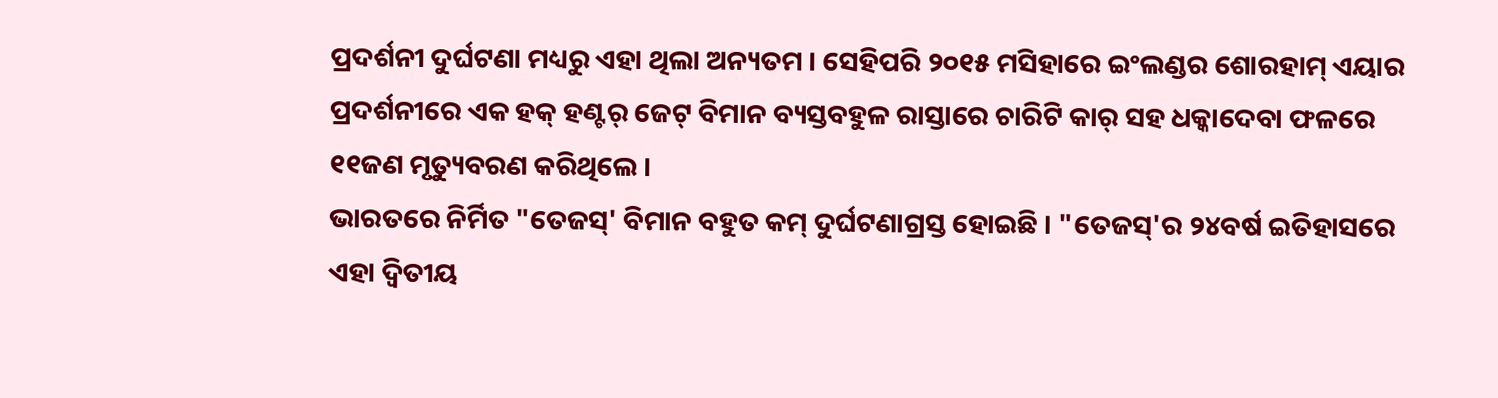ପ୍ରଦର୍ଶନୀ ଦୁର୍ଘଟଣା ମଧ୍ୟରୁ ଏହା ଥିଲା ଅନ୍ୟତମ । ସେହିପରି ୨୦୧୫ ମସିହାରେ ଇଂଲଣ୍ଡର ଶୋରହାମ୍ ଏୟାର ପ୍ରଦର୍ଶନୀରେ ଏକ ହକ୍ ହଣ୍ଟର୍ ଜେଟ୍ ବିମାନ ବ୍ୟସ୍ତବହୁଳ ରାସ୍ତାରେ ଚାରିଟି କାର୍ ସହ ଧକ୍କାଦେବା ଫଳରେ ୧୧ଜଣ ମୃତ୍ୟୁବରଣ କରିଥିଲେ ।
ଭାରତରେ ନିର୍ମିତ "ତେଜସ୍' ବିମାନ ବହୁତ କମ୍ ଦୁର୍ଘଟଣାଗ୍ରସ୍ତ ହୋଇଛି । "ତେଜସ୍'ର ୨୪ବର୍ଷ ଇତିହାସରେ ଏହା ଦ୍ୱିତୀୟ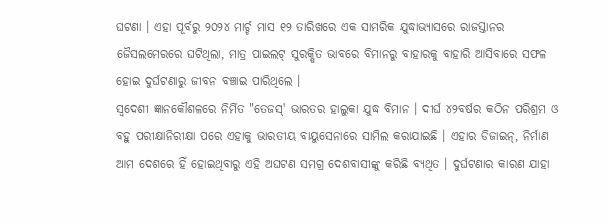ଘଟଣା । ଏହା ପୂର୍ବରୁ ୨୦୨୪ ମାର୍ଚ୍ଚ ମାସ ୧୨ ତାରିଖରେ ଏକ ସାମରିକ ଯୁଦ୍ଧାଭ୍ୟାସରେ ରାଜସ୍ତାନର ଜୈସଲମେରରେ ଘଟିଥିଲା, ମାତ୍ର ପାଇଲଟ୍ ସୁରକ୍ଷିତ ଭାବରେ ବିମାନରୁ ବାହାରକୁ ବାହାରି ଆସିବାରେ ସଫଳ ହୋଇ ଦୁର୍ଘଟଣାରୁ ଜୀବନ ବଞ୍ଚାଇ ପାରିଥିଲେ ।
ସ୍ୱଦେଶୀ ଜ୍ଞାନକୌଶଳରେ ନିର୍ମିତ "ତେଜସ୍' ଭାରତର ହାଲୁକା ଯୁଦ୍ଧ ବିମାନ । ଦୀର୍ଘ ୪୨ବର୍ଷର କଠିନ ପରିଶ୍ରମ ଓ ବହୁ ପରୀକ୍ଷାନିରୀକ୍ଷା ପରେ ଏହାକୁ ଭାରତୀୟ ବାୟୁସେନାରେ ସାମିଲ କରାଯାଇଛି । ଏହାର ଡିଜାଇନ୍, ନିର୍ମାଣ ଆମ ଦେଶରେ ହିଁ ହୋଇଥିବାରୁ ଏହି ଅଘଟଣ ସମଗ୍ର ଦେଶବାସୀଙ୍କୁ କରିଛି ବ୍ୟଥିତ । ଦୁର୍ଘଟଣାର କାରଣ ଯାହା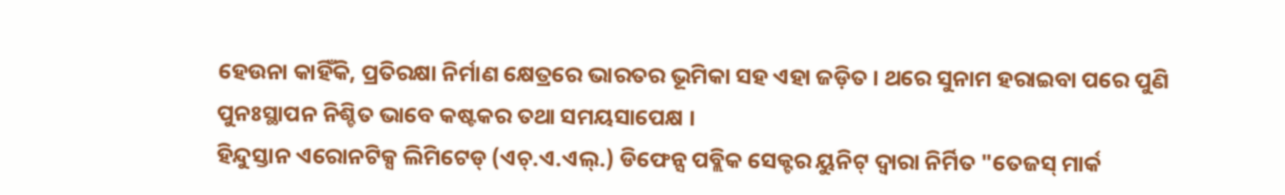ହେଉନା କାହିଁକି, ପ୍ରତିରକ୍ଷା ନିର୍ମାଣ କ୍ଷେତ୍ରରେ ଭାରତର ଭୂମିକା ସହ ଏହା ଜଡ଼ିତ । ଥରେ ସୁନାମ ହରାଇବା ପରେ ପୁଣି ପୁନଃସ୍ଥାପନ ନିଶ୍ଚିତ ଭାବେ କଷ୍ଟକର ତଥା ସମୟସାପେକ୍ଷ ।
ହିନ୍ଦୁସ୍ତାନ ଏରୋନଟିକ୍ସ ଲିମିଟେଡ୍ (ଏଚ୍.ଏ.ଏଲ୍.) ଡିଫେନ୍ସ ପବ୍ଲିକ ସେକ୍ଟର ୟୁନିଟ୍ ଦ୍ୱାରା ନିର୍ମିତ "ତେଜସ୍ ମାର୍କ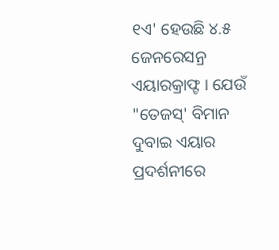୧ଏ' ହେଉଛି ୪.୫ ଜେନରେସନ୍ର ଏୟାରକ୍ରାଫ୍ଟ । ଯେଉଁ "ତେଜସ୍' ବିମାନ ଦୁବାଇ ଏୟାର ପ୍ରଦର୍ଶନୀରେ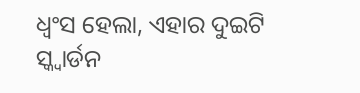ଧ୍ୱଂସ ହେଲା, ଏହାର ଦୁଇଟି ସ୍କ୍ୱାର୍ଡନ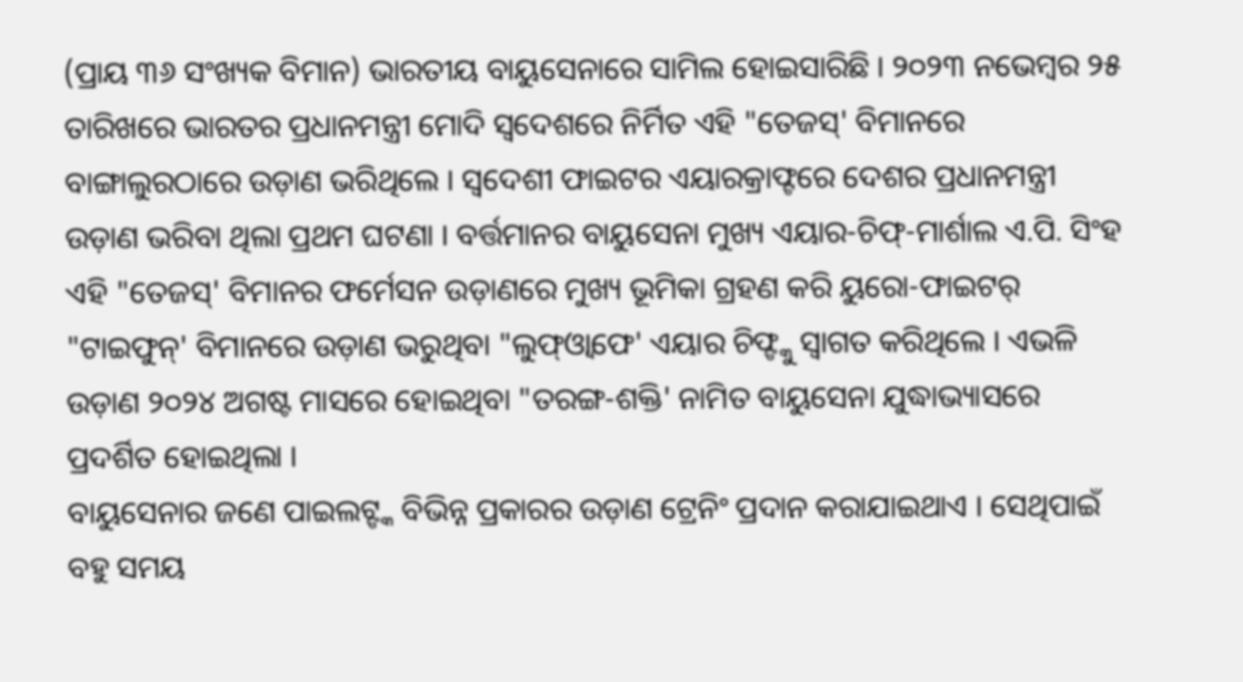(ପ୍ରାୟ ୩୬ ସଂଖ୍ୟକ ବିମାନ) ଭାରତୀୟ ବାୟୁସେନାରେ ସାମିଲ ହୋଇସାରିଛି । ୨୦୨୩ ନଭେମ୍ବର ୨୫ ତାରିଖରେ ଭାରତର ପ୍ରଧାନମନ୍ତ୍ରୀ ମୋଦି ସ୍ୱଦେଶରେ ନିର୍ମିତ ଏହି "ତେଜସ୍' ବିମାନରେ ବାଙ୍ଗାଲୁରଠାରେ ଉଡ଼ାଣ ଭରିଥିଲେ । ସ୍ୱଦେଶୀ ଫାଇଟର ଏୟାରକ୍ରାଫ୍ଟରେ ଦେଶର ପ୍ରଧାନମନ୍ତ୍ରୀ ଉଡ଼ାଣ ଭରିବା ଥିଲା ପ୍ରଥମ ଘଟଣା । ବର୍ତ୍ତମାନର ବାୟୁସେନା ମୁଖ୍ୟ ଏୟାର-ଚିଫ୍-ମାର୍ଶାଲ ଏ.ପି. ସିଂହ ଏହି "ତେଜସ୍' ବିମାନର ଫର୍ମେସନ ଉଡ଼ାଣରେ ମୁଖ୍ୟ ଭୂମିକା ଗ୍ରହଣ କରି ୟୁରୋ-ଫାଇଟର୍ "ଟାଇଫୁନ୍' ବିମାନରେ ଉଡ଼ାଣ ଭରୁଥିବା "ଲୁଫ୍ଓ୍ବାଫେ' ଏୟାର ଚିଫ୍ଙ୍କୁ ସ୍ୱାଗତ କରିଥିଲେ । ଏଭଳି ଉଡ଼ାଣ ୨୦୨୪ ଅଗଷ୍ଟ ମାସରେ ହୋଇଥିବା "ତରଙ୍ଗ-ଶକ୍ତି' ନାମିତ ବାୟୁସେନା ଯୁଦ୍ଧାଭ୍ୟାସରେ ପ୍ରଦର୍ଶିତ ହୋଇଥିଲା ।
ବାୟୁସେନାର ଜଣେ ପାଇଲଟ୍ଙ୍କ ବିଭିନ୍ନ ପ୍ରକାରର ଉଡ଼ାଣ ଟ୍ରେନିଂ ପ୍ରଦାନ କରାଯାଇଥାଏ । ସେଥିପାଇଁ ବହୁ ସମୟ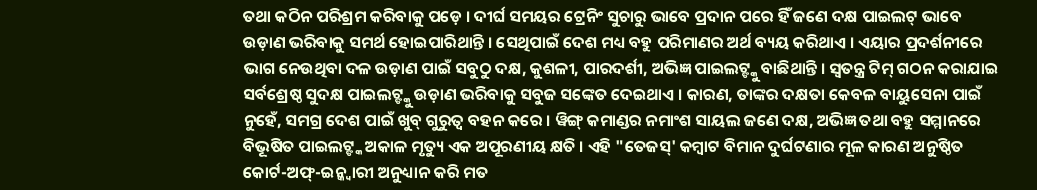ତଥା କଠିନ ପରିଶ୍ରମ କରିବାକୁ ପଡ଼େ । ଦୀର୍ଘ ସମୟର ଟ୍ରେନିଂ ସୁଚାରୁ ଭାବେ ପ୍ରଦାନ ପରେ ହିଁ ଜଣେ ଦକ୍ଷ ପାଇଲଟ୍ ଭାବେ ଉଡ଼ାଣ ଭରିବାକୁ ସମର୍ଥ ହୋଇପାରିଥାନ୍ତି । ସେଥିପାଇଁ ଦେଶ ମଧ୍ୟ ବହୁ ପରିମାଣର ଅର୍ଥ ବ୍ୟୟ କରିଥାଏ । ଏୟାର ପ୍ରଦର୍ଶନୀରେ ଭାଗ ନେଉଥିବା ଦଳ ଉଡ଼ାଣ ପାଇଁ ସବୁଠୁ ଦକ୍ଷ, କୁଶଳୀ, ପାରଦର୍ଶୀ, ଅଭିଜ୍ଞ ପାଇଲଟ୍ଙ୍କୁ ବାଛିଥାନ୍ତି । ସ୍ୱତନ୍ତ୍ର ଟିମ୍ ଗଠନ କରାଯାଇ ସର୍ବଶ୍ରେଷ୍ଠ ସୁଦକ୍ଷ ପାଇଲଟ୍ଙ୍କୁ ଉଡ଼ାଣ ଭରିବାକୁ ସବୁଜ ସଙ୍କେତ ଦେଇଥାଏ । କାରଣ, ତାଙ୍କର ଦକ୍ଷତା କେବଳ ବାୟୁସେନା ପାଇଁ ନୁହେଁ, ସମଗ୍ର ଦେଶ ପାଇଁ ଖୁବ୍ ଗୁରୁତ୍ୱ ବହନ କରେ । ୱିଙ୍ଗ୍ କମାଣ୍ଡର ନମାଂଶ ସାୟଲ ଜଣେ ଦକ୍ଷ, ଅଭିଜ୍ଞ ତଥା ବହୁ ସମ୍ମାନରେ ବିଭୂଷିତ ପାଇଲଟ୍ଙ୍କ ଅକାଳ ମୃତ୍ୟୁ ଏକ ଅପୂରଣୀୟ କ୍ଷତି । ଏହି "ତେଜସ୍' କମ୍ବାଟ ବିମାନ ଦୁର୍ଘଟଣାର ମୂଳ କାରଣ ଅନୁଷ୍ଠିତ କୋର୍ଟ-ଅଫ୍-ଇନ୍କ୍ବାରୀ ଅନୁଧ୍ୟାନ କରି ମତ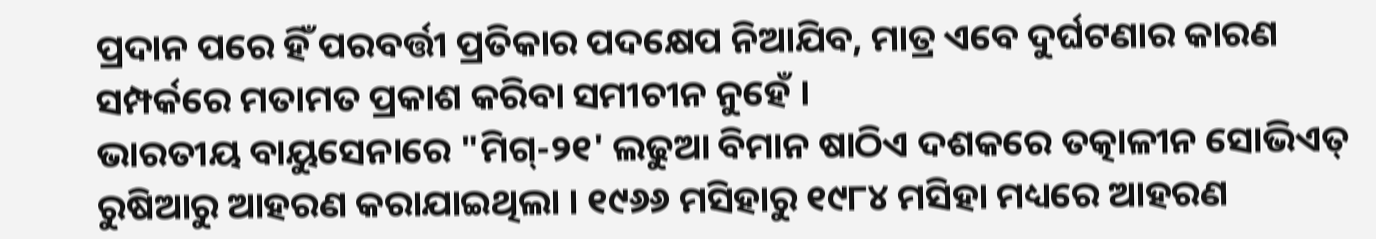ପ୍ରଦାନ ପରେ ହିଁ ପରବର୍ତ୍ତୀ ପ୍ରତିକାର ପଦକ୍ଷେପ ନିଆଯିବ, ମାତ୍ର ଏବେ ଦୁର୍ଘଟଣାର କାରଣ ସମ୍ପର୍କରେ ମତାମତ ପ୍ରକାଶ କରିବା ସମୀଚୀନ ନୁହେଁ ।
ଭାରତୀୟ ବାୟୁସେନାରେ "ମିଗ୍-୨୧' ଲଢୁଆ ବିମାନ ଷାଠିଏ ଦଶକରେ ତତ୍କାଳୀନ ସୋଭିଏତ୍ ରୁଷିଆରୁ ଆହରଣ କରାଯାଇଥିଲା । ୧୯୬୬ ମସିହାରୁ ୧୯୮୪ ମସିହା ମଧ୍ୟରେ ଆହରଣ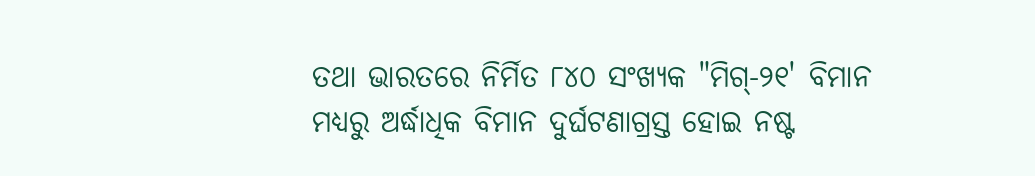ତଥା ଭାରତରେ ନିର୍ମିତ ୮୪୦ ସଂଖ୍ୟକ "ମିଗ୍-୨୧' ବିମାନ ମଧ୍ୟରୁ ଅର୍ଦ୍ଧାଧିକ ବିମାନ ଦୁର୍ଘଟଣାଗ୍ରସ୍ତ ହୋଇ ନଷ୍ଟ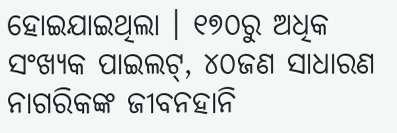ହୋଇଯାଇଥିଲା । ୧୭୦ରୁ ଅଧିକ ସଂଖ୍ୟକ ପାଇଲଟ୍, ୪୦ଜଣ ସାଧାରଣ ନାଗରିକଙ୍କ ଜୀବନହାନି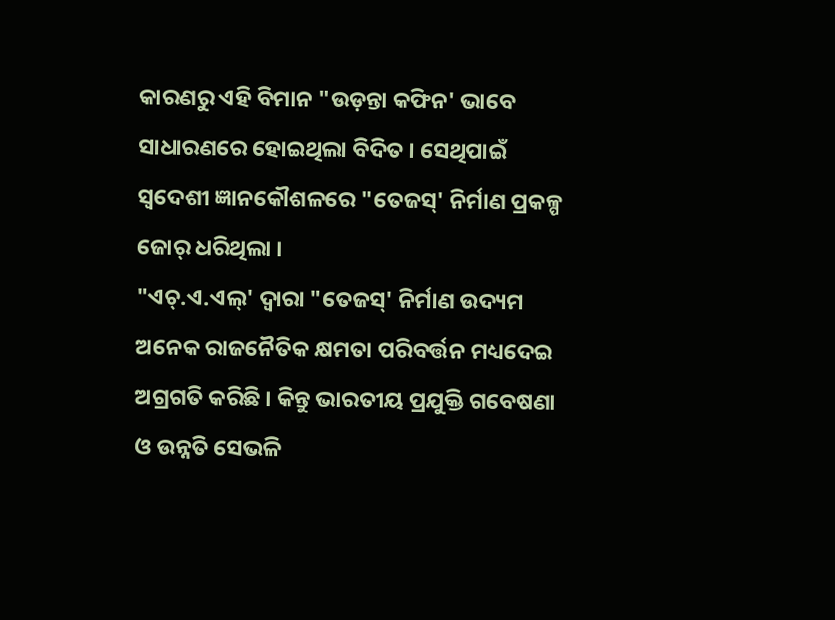କାରଣରୁ ଏହି ବିମାନ "ଉଡ଼ନ୍ତା କଫିନ' ଭାବେ ସାଧାରଣରେ ହୋଇଥିଲା ବିଦିତ । ସେଥିପାଇଁ ସ୍ୱଦେଶୀ ଜ୍ଞାନକୌଶଳରେ "ତେଜସ୍' ନିର୍ମାଣ ପ୍ରକଳ୍ପ ଜୋର୍ ଧରିଥିଲା ।
"ଏଚ୍.ଏ.ଏଲ୍' ଦ୍ୱାରା "ତେଜସ୍' ନିର୍ମାଣ ଉଦ୍ୟମ ଅନେକ ରାଜନୈତିକ କ୍ଷମତା ପରିବର୍ତ୍ତନ ମଧ୍ୟଦେଇ ଅଗ୍ରଗତି କରିଛି । କିନ୍ତୁ ଭାରତୀୟ ପ୍ରଯୁକ୍ତି ଗବେଷଣା ଓ ଉନ୍ନତି ସେଭଳି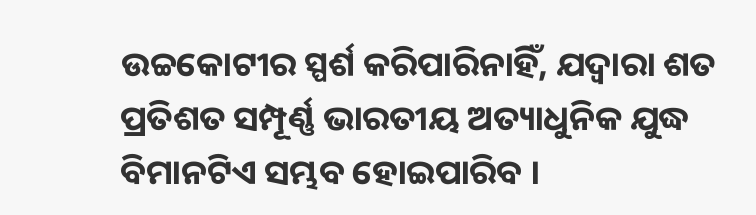ଉଚ୍ଚକୋଟୀର ସ୍ପର୍ଶ କରିପାରିନାହିଁ, ଯଦ୍ୱାରା ଶତ ପ୍ରତିଶତ ସମ୍ପୂର୍ଣ୍ଣ ଭାରତୀୟ ଅତ୍ୟାଧୁନିକ ଯୁଦ୍ଧ ବିମାନଟିଏ ସମ୍ଭବ ହୋଇପାରିବ ।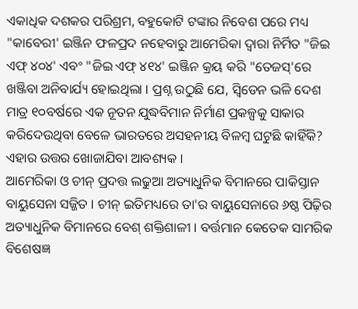ଏକାଧିକ ଦଶକର ପରିଶ୍ରମ, ବହୁକୋଟି ଟଙ୍କାର ନିବେଶ ପରେ ମଧ୍ୟ "କାବେରୀ' ଇଞ୍ଜିନ ଫଳପ୍ରଦ ନହେବାରୁ ଆମେରିକା ଦ୍ୱାରା ନିର୍ମିତ "ଜିଇ ଏଫ୍ ୪୦୪' ଏବଂ "ଜିଇ ଏଫ୍ ୪୧୪' ଇଞ୍ଜିନ କ୍ରୟ କରି "ତେଜସ୍'ରେ ଖଞ୍ଜିବା ଅନିବାର୍ଯ୍ୟ ହୋଇଥିଲା । ପ୍ରଶ୍ନ ଉଠୁଛି ଯେ, ସ୍ୱିଡେନ ଭଳି ଦେଶ ମାତ୍ର ୧୦ବର୍ଷରେ ଏକ ନୂତନ ଯୁଦ୍ଧବିମାନ ନିର୍ମାଣ ପ୍ରକଳ୍ପକୁ ସାକାର କରିଦେଉଥିବା ବେଳେ ଭାରତରେ ଅସହନୀୟ ବିଳମ୍ବ ଘଟୁଛି କାହିଁକି? ଏହାର ଉତ୍ତର ଖୋଜାଯିବା ଆବଶ୍ୟକ ।
ଆମେରିକା ଓ ଚୀନ୍ ପ୍ରଦତ୍ତ ଲଢୁଆ ଅତ୍ୟାଧୁନିକ ବିମାନରେ ପାକିସ୍ତାନ ବାୟୁସେନା ସଜ୍ଜିତ । ଚୀନ୍ ଇତିମଧ୍ୟରେ ତା'ର ବାୟୁସେନାରେ ୬ଷ୍ଠ ପିଢ଼ିର ଅତ୍ୟାଧୁନିକ ବିମାନରେ ବେଶ୍ ଶକ୍ତିଶାଳୀ । ବର୍ତ୍ତମାନ କେତେକ ସାମରିକ ବିଶେଷଜ୍ଞ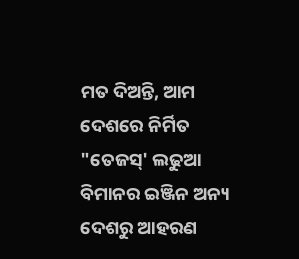ମତ ଦିଅନ୍ତି, ଆମ ଦେଶରେ ନିର୍ମିତ "ତେଜସ୍' ଲଢୁଆ ବିମାନର ଇଞ୍ଜିନ ଅନ୍ୟ ଦେଶରୁ ଆହରଣ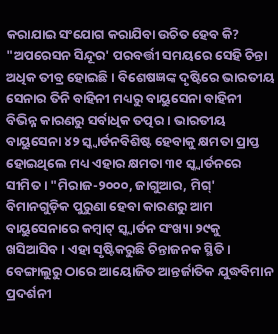କରାଯାଇ ସଂଯୋଗ କରାଯିବା ଉଚିତ ହେବ କି? "ଅପରେସନ ସିନ୍ଦୂର' ପରବର୍ତ୍ତୀ ସମୟରେ ସେହି ଚିନ୍ତା ଅଧିକ ତୀବ୍ର ହୋଇଛି । ବିଶେଷଜ୍ଞଙ୍କ ଦୃଷ୍ଟିରେ ଭାରତୀୟ ସେନାର ତିନି ବାହିନୀ ମଧ୍ୟରୁ ବାୟୁସେନା ବାହିନୀ ବିଭିନ୍ନ କାରଣରୁ ସର୍ବାଧିକ ତତ୍ପର । ଭାରତୀୟ ବାୟୁସେନା ୪୨ ସ୍କ୍ୱାର୍ଡନବିଶିଷ୍ଟ ହେବାକୁ କ୍ଷମତା ପ୍ରାପ୍ତ ହୋଇଥିଲେ ମଧ୍ୟ ଏହାର କ୍ଷମତା ୩୧ ସ୍କ୍ୱାର୍ଡନରେ ସୀମିତ । "ମିରାଜ-୨୦୦୦, ଜାଗୁଆର, ମିଗ୍' ବିମାନଗୁଡ଼ିକ ପୁରୁଣା ହେବା କାରଣରୁ ଆମ ବାୟୁସେନାରେ କମ୍ବାଟ୍ ସ୍କ୍ୱାର୍ଡନ ସଂଖ୍ୟା ୨୯କୁ ଖସିଆସିବ । ଏହା ସୃଷ୍ଟିକରୁଛି ଚିନ୍ତାଜନକ ସ୍ଥିତି । ବେଙ୍ଗାଲୁରୁ ଠାରେ ଆୟୋଜିତ ଆନ୍ତର୍ଜାତିକ ଯୁଦ୍ଧବିମାନ ପ୍ରଦର୍ଶନୀ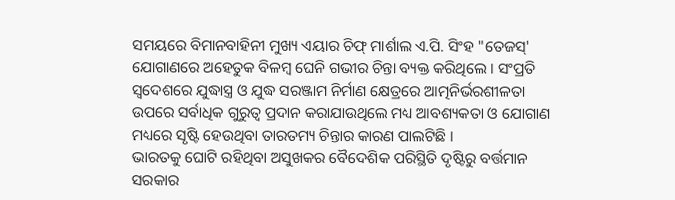ସମୟରେ ବିମାନବାହିନୀ ମୁଖ୍ୟ ଏୟାର ଚିଫ୍ ମାର୍ଶାଲ ଏ.ପି. ସିଂହ "ତେଜସ୍' ଯୋଗାଣରେ ଅହେତୁକ ବିଳମ୍ବ ଘେନି ଗଭୀର ଚିନ୍ତା ବ୍ୟକ୍ତ କରିଥିଲେ । ସଂପ୍ରତି ସ୍ୱଦେଶରେ ଯୁଦ୍ଧାସ୍ତ୍ର ଓ ଯୁଦ୍ଧ ସରଞ୍ଜାମ ନିର୍ମାଣ କ୍ଷେତ୍ରରେ ଆତ୍ମନିର୍ଭରଶୀଳତା ଉପରେ ସର୍ବାଧିକ ଗୁରୁତ୍ୱ ପ୍ରଦାନ କରାଯାଉଥିଲେ ମଧ୍ୟ ଆବଶ୍ୟକତା ଓ ଯୋଗାଣ ମଧ୍ୟରେ ସୃଷ୍ଟି ହେଉଥିବା ତାରତମ୍ୟ ଚିନ୍ତାର କାରଣ ପାଲଟିଛି ।
ଭାରତକୁ ଘୋଟି ରହିଥିବା ଅସୁଖକର ବୈଦେଶିକ ପରିସ୍ଥିତି ଦୃଷ୍ଟିରୁ ବର୍ତ୍ତମାନ ସରକାର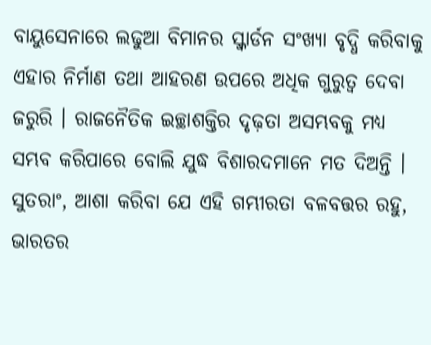ବାୟୁସେନାରେ ଲଢୁଆ ବିମାନର ସ୍କ୍ୱାର୍ଡନ ସଂଖ୍ୟା ବୃଦ୍ଧି କରିବାକୁ ଏହାର ନିର୍ମାଣ ତଥା ଆହରଣ ଉପରେ ଅଧିକ ଗୁରୁତ୍ୱ ଦେବା ଜରୁରି । ରାଜନୈତିକ ଇଚ୍ଛାଶକ୍ତିର ଦୃଢ଼ତା ଅସମ୍ଭବକୁ ମଧ୍ୟ ସମ୍ଭବ କରିପାରେ ବୋଲି ଯୁଦ୍ଧ ବିଶାରଦମାନେ ମତ ଦିଅନ୍ତି । ସୁତରାଂ, ଆଶା କରିବା ଯେ ଏହି ଗମ୍ଭୀରତା ବଳବତ୍ତର ରହୁ, ଭାରତର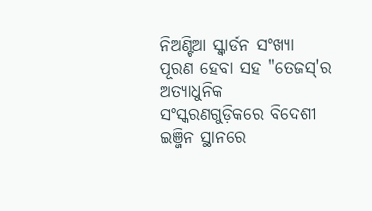ନିଅଣ୍ଟିଆ ସ୍କ୍ୱାର୍ଡନ ସଂଖ୍ୟା ପୂରଣ ହେବା ସହ "ତେଜସ୍'ର ଅତ୍ୟାଧୁନିକ ସଂସ୍କରଣଗୁଡ଼ିକରେ ବିଦେଶୀ ଇଞ୍ଜିନ ସ୍ଥାନରେ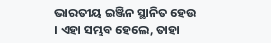ଭାରତୀୟ ଇଞ୍ଜିନ ସ୍ଥାନିତ ହେଉ । ଏହା ସମ୍ଭବ ହେଲେ, ତାହା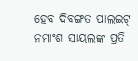ହେବ ଦିବଙ୍ଗତ ପାଲଇଟ୍ ନମାଂଶ ସାୟଲଙ୍କ ପ୍ରତି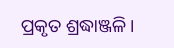ପ୍ରକୃତ ଶ୍ରଦ୍ଧାଞ୍ଜଳି ।